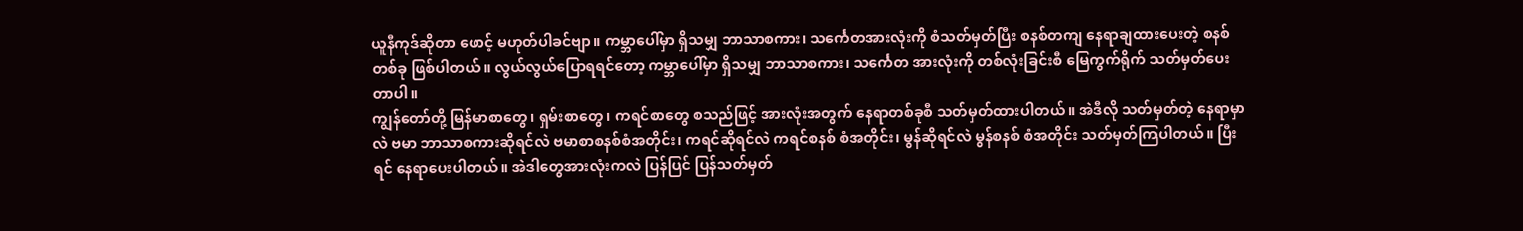ယူနီကုဒ်ဆိုတာ ဖောင့် မဟုတ်ပါခင်ဗျာ။ ကမ္ဘာပေါ်မှာ ရှိသမျှ ဘာသာစကား၊ သင်္ကေတအားလုံးကို စံသတ်မှတ်ပြီး စနစ်တကျ နေရာချထားပေးတဲ့ စနစ်တစ်ခု ဖြစ်ပါတယ်။ လွယ်လွယ်ပြောရရင်တော့ ကမ္ဘာပေါ်မှာ ရှိသမျှ ဘာသာစကား၊ သင်္ကေတ အားလုံးကို တစ်လုံးခြင်းစီ မြေကွက်ရိုက် သတ်မှတ်ပေးတာပါ။
ကျွန်တော်တို့ မြန်မာစာတွေ၊ ရှမ်းစာတွေ၊ ကရင်စာတွေ စသည်ဖြင့် အားလုံးအတွက် နေရာတစ်ခုစီ သတ်မှတ်ထားပါတယ်။ အဲဒီလို သတ်မှတ်တဲ့ နေရာမှာလဲ ဗမာ ဘာသာစကားဆိုရင်လဲ ဗမာစာစနစ်စံအတိုင်း၊ ကရင်ဆိုရင်လဲ ကရင်စနစ် စံအတိုင်း၊ မွန်ဆိုရင်လဲ မွန်စနစ် စံအတိုင်း သတ်မှတ်ကြပါတယ်။ ပြီးရင် နေရာပေးပါတယ်။ အဲဒါတွေအားလုံးကလဲ ပြန်ပြင် ပြန်သတ်မှတ်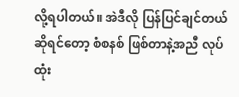လို့ရပါတယ်။ အဲဒီလို ပြန်ပြင်ချင်တယ် ဆိုရင်တော့ စံစနစ် ဖြစ်တာနဲ့အညီ လုပ်ထုံး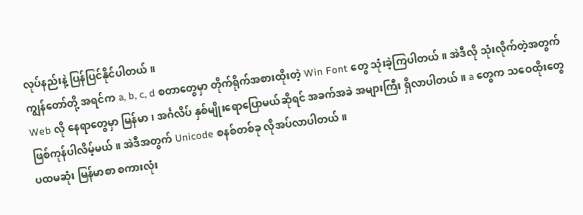လုပ်နည်းနဲ့ ပြန်ပြင်နိုင်ပါတယ်။
ကျွန်တော်တို့ အရင်က a, b, c, d စတာတွေမှာ တိုက်ရိုက်အစားထိုးတဲ့ Win Font တွေ သုံးခဲ့ကြပါတယ်။ အဲဒီလို သုံးလိုက်တဲ့အတွက် Web လို နေရာတွေမှာ မြန်မာ၊ အင်္ဂလိပ် နှစ်မျိုးရောပြောမယ်ဆိုရင် အခက်အခဲ အများကြီး ရှိလာပါတယ်။ a တွေက သဝေထိုးတွေ ဖြစ်ကုန်ပါလိမ့်မယ်။ အဲဒီအတွက် Unicode စနစ်တစ်ခု လိုအပ်လာပါတယ်။
ပထမဆုံး မြန်မာစာ စကားလုံး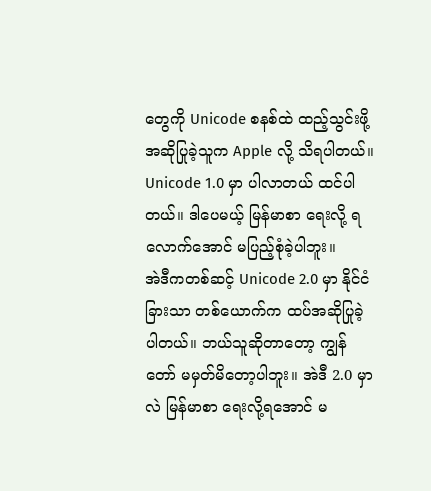တွေကို Unicode စနစ်ထဲ ထည့်သွင်းဖို့ အဆိုပြုခဲ့သူက Apple လို့ သိရပါတယ်။ Unicode 1.0 မှာ ပါလာတယ် ထင်ပါတယ်။ ဒါပေမယ့် မြန်မာစာ ရေးလို့ ရလောက်အောင် မပြည့်စုံခဲ့ပါဘူး။
အဲဒီကတစ်ဆင့် Unicode 2.0 မှာ နိုင်ငံခြားသာ တစ်ယောက်က ထပ်အဆိုပြုခဲ့ပါတယ်။ ဘယ်သူဆိုတာတော့ ကျွန်တော် မမှတ်မိတော့ပါဘူး။ အဲဒီ 2.0 မှာလဲ မြန်မာစာ ရေးလို့ရအောင် မ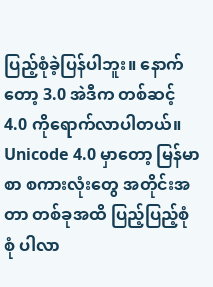ပြည့်စုံခဲ့ပြန်ပါဘူး။ နောက်တော့ 3.0 အဲဒီက တစ်ဆင့် 4.0 ကိုရောက်လာပါတယ်။
Unicode 4.0 မှာတော့ မြန်မာစာ စကားလုံးတွေ အတိုင်းအတာ တစ်ခုအထိ ပြည့်ပြည့်စုံစုံ ပါလာ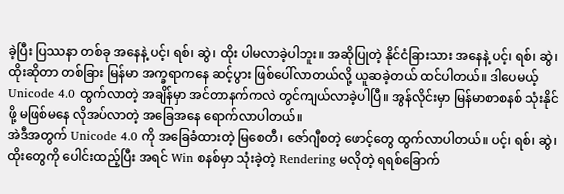ခဲ့ပြီး ပြဿနာ တစ်ခု အနေနဲ့ ပင့်၊ ရစ်၊ ဆွဲ၊ ထိုး ပါမလာခဲ့ပါဘူး။ အဆိုပြုတဲ့ နိုင်ငံခြားသား အနေနဲ့ ပင့်၊ ရစ်၊ ဆွဲ၊ ထိုးဆိုတာ တစ်ခြား မြန်မာ အက္ခရာကနေ ဆင့်ပွား ဖြစ်ပေါ်လာတယ်လို့ ယူဆခဲ့တယ် ထင်ပါတယ်။ ဒါပေမယ့် Unicode 4.0 ထွက်လာတဲ့ အချိန်မှာ အင်တာနက်ကလဲ တွင်ကျယ်လာခဲ့ပါပြီ။ အွန်လိုင်းမှာ မြန်မာစာစနစ် သုံးနိုင်ဖို့ မဖြစ်မနေ လိုအပ်လာတဲ့ အခြေအနေ ရောက်လာပါတယ်။
အဲဒီအတွက် Unicode 4.0 ကို အခြေခံထားတဲ့ မြစေတီ၊ ဇော်ဂျီစတဲ့ ဖောင့်တွေ ထွက်လာပါတယ်။ ပင့်၊ ရစ်၊ ဆွဲ၊ ထိုးတွေကို ပေါင်းထည့်ပြီး အရင် Win စနစ်မှာ သုံးခဲ့တဲ့ Rendering မလိုတဲ့ ရရစ်ခြောက်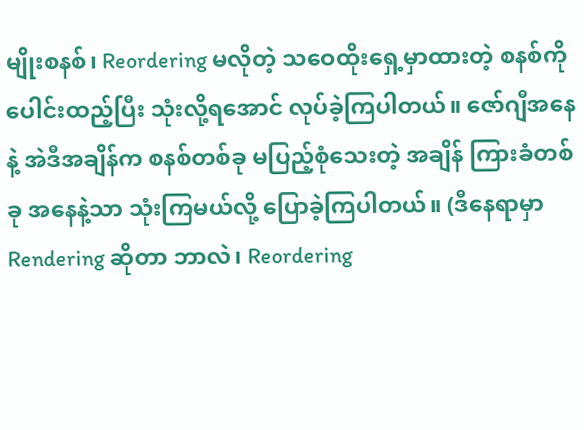မျိုးစနစ်၊ Reordering မလိုတဲ့ သဝေထိုးရှေ့မှာထားတဲ့ စနစ်ကို ပေါင်းထည့်ပြီး သုံးလို့ရအောင် လုပ်ခဲ့ကြပါတယ်။ ဇော်ဂျီအနေနဲ့ အဲဒီအချိန်က စနစ်တစ်ခု မပြည့်စုံသေးတဲ့ အချိန် ကြားခံတစ်ခု အနေနဲ့သာ သုံးကြမယ်လို့ ပြောခဲ့ကြပါတယ်။ (ဒီနေရာမှာ Rendering ဆိုတာ ဘာလဲ၊ Reordering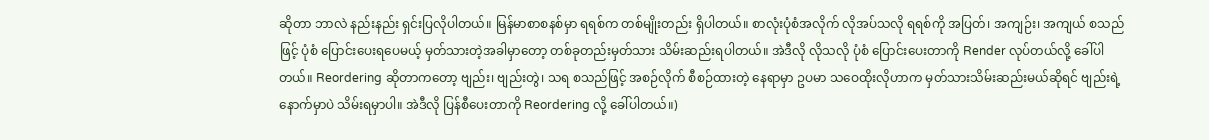ဆိုတာ ဘာလဲ နည်းနည်း ရှင်းပြလိုပါတယ်။ မြန်မာစာစနစ်မှာ ရရစ်က တစ်မျိုးတည်း ရှိပါတယ်။ စာလုံးပုံစံအလိုက် လိုအပ်သလို ရရစ်ကို အပြတ်၊ အကျဉ်း၊ အကျယ် စသည်ဖြင့် ပုံစံ ပြောင်းပေးရပေမယ့် မှတ်သားတဲ့အခါမှာတော့ တစ်ခုတည်းမှတ်သား သိမ်းဆည်းရပါတယ်။ အဲဒီလို လိုသလို ပုံစံ ပြောင်းပေးတာကို Render လုပ်တယ်လို့ ခေါ်ပါတယ်။ Reordering ဆိုတာကတော့ ဗျည်း၊ ဗျည်းတွဲ၊ သရ စသည်ဖြင့် အစဉ်လိုက် စီစဉ်ထားတဲ့ နေရာမှာ ဥပမာ သဝေထိုးလိုဟာက မှတ်သားသိမ်းဆည်းမယ်ဆိုရင် ဗျည်းရဲ့ နောက်မှာပဲ သိမ်းရမှာပါ။ အဲဒီလို ပြန်စီပေးတာကို Reordering လို့ ခေါ်ပါတယ်။)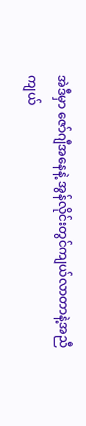အဲဒီမှာ ဇော်ဂျီအနေနဲ့ အွန်လိုင်းတွင်ကျယ်လာတာနဲ့အညီ ကျယ်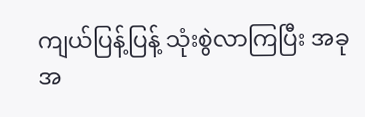ကျယ်ပြန့်ပြန့် သုံးစွဲလာကြပြီး အခုအ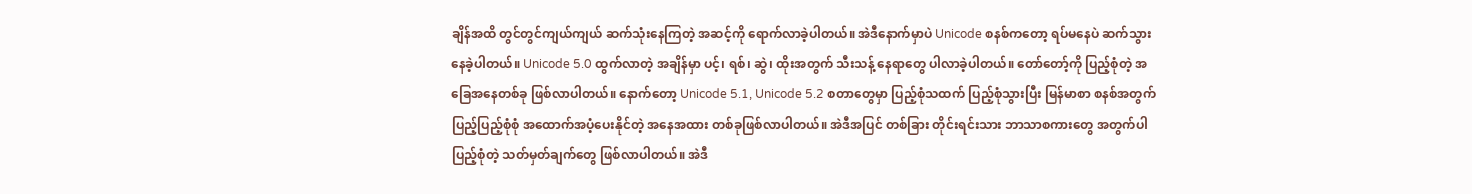ချိန်အထိ တွင်တွင်ကျယ်ကျယ် ဆက်သုံးနေကြတဲ့ အဆင့်ကို ရောက်လာခဲ့ပါတယ်။ အဲဒီနောက်မှာပဲ Unicode စနစ်ကတော့ ရပ်မနေပဲ ဆက်သွားနေခဲ့ပါတယ်။ Unicode 5.0 ထွက်လာတဲ့ အချိန်မှာ ပင့်၊ ရစ်၊ ဆွဲ၊ ထိုးအတွက် သီးသန့် နေရာတွေ ပါလာခဲ့ပါတယ်။ တော်တော့်ကို ပြည့်စုံတဲ့ အခြေအနေတစ်ခု ဖြစ်လာပါတယ်။ နောက်တော့ Unicode 5.1, Unicode 5.2 စတာတွေမှာ ပြည့်စုံသထက် ပြည့်စုံသွားပြီး မြန်မာစာ စနစ်အတွက် ပြည့်ပြည့်စုံစုံ အထောက်အပံ့ပေးနိုင်တဲ့ အနေအထား တစ်ခုဖြစ်လာပါတယ်။ အဲဒီအပြင် တစ်ခြား တိုင်းရင်းသား ဘာသာစကားတွေ အတွက်ပါ ပြည့်စုံတဲ့ သတ်မှတ်ချက်တွေ ဖြစ်လာပါတယ်။ အဲဒီ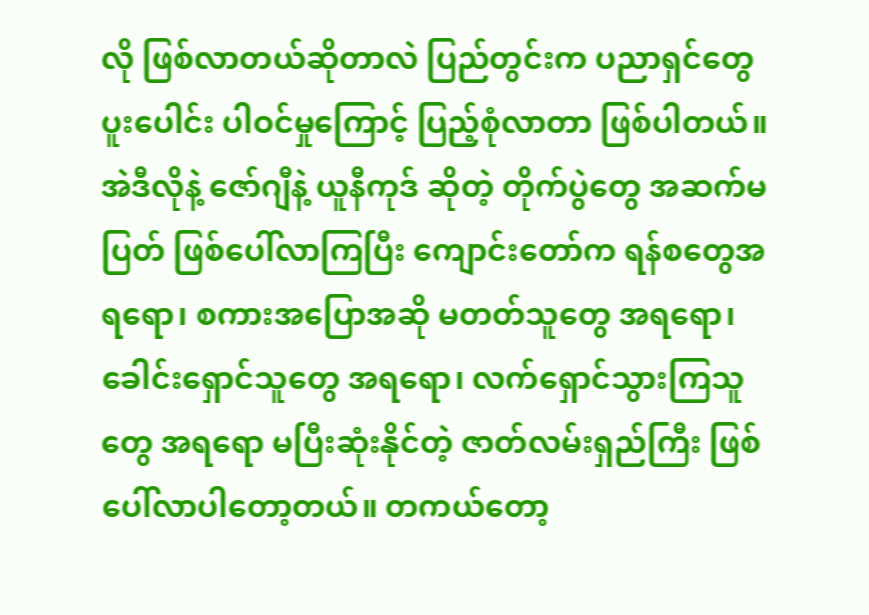လို ဖြစ်လာတယ်ဆိုတာလဲ ပြည်တွင်းက ပညာရှင်တွေ ပူးပေါင်း ပါဝင်မှုကြောင့် ပြည့်စုံလာတာ ဖြစ်ပါတယ်။
အဲဒီလိုနဲ့ ဇော်ဂျီနဲ့ ယူနီကုဒ် ဆိုတဲ့ တိုက်ပွဲတွေ အဆက်မပြတ် ဖြစ်ပေါ်လာကြပြီး ကျောင်းတော်က ရန်စတွေအရရော၊ စကားအပြောအဆို မတတ်သူတွေ အရရော၊ ခေါင်းရှောင်သူတွေ အရရော၊ လက်ရှောင်သွားကြသူတွေ အရရော မပြီးဆုံးနိုင်တဲ့ ဇာတ်လမ်းရှည်ကြီး ဖြစ်ပေါ်လာပါတော့တယ်။ တကယ်တော့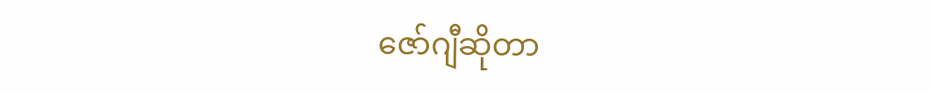ဇော်ဂျီဆိုတာ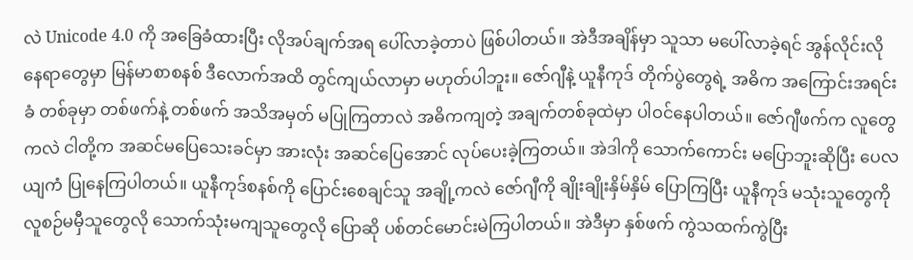လဲ Unicode 4.0 ကို အခြေခံထားပြီး လိုအပ်ချက်အရ ပေါ်လာခဲ့တာပဲ ဖြစ်ပါတယ်။ အဲဒီအချိန်မှာ သူသာ မပေါ်လာခဲ့ရင် အွန်လိုင်းလို နေရာတွေမှာ မြန်မာစာစနစ် ဒီလောက်အထိ တွင်ကျယ်လာမှာ မဟုတ်ပါဘူး။ ဇော်ဂျီနဲ့ ယူနီကုဒ် တိုက်ပွဲတွေရဲ့ အဓိက အကြောင်းအရင်းခံ တစ်ခုမှာ တစ်ဖက်နဲ့ တစ်ဖက် အသိအမှတ် မပြုကြတာလဲ အဓိကကျတဲ့ အချက်တစ်ခုထဲမှာ ပါဝင်နေပါတယ်။ ဇော်ဂျီဖက်က လူတွေကလဲ ငါတို့က အဆင်မပြေသေးခင်မှာ အားလုံး အဆင်ပြေအောင် လုပ်ပေးခဲ့ကြတယ်။ အဲဒါကို သောက်ကောင်း မပြောဘူးဆိုပြီး ပေလယျကံ ပြုနေကြပါတယ်။ ယူနီကုဒ်စနစ်ကို ပြောင်းစေချင်သူ အချို့ကလဲ ဇော်ဂျီကို ချိုးချိုးနှိမ်နှိမ် ပြောကြပြီး ယူနီကုဒ် မသုံးသူတွေကို လူစဉ်မမှီသူတွေလို သောက်သုံးမကျသူတွေလို ပြောဆို ပစ်တင်မောင်းမဲကြပါတယ်။ အဲဒီမှာ နှစ်ဖက် ကွဲသထက်ကွဲပြီး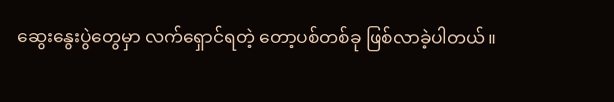ဆွေးနွေးပွဲတွေမှာ လက်ရှောင်ရတဲ့ တော့ပစ်တစ်ခု ဖြစ်လာခဲ့ပါတယ်။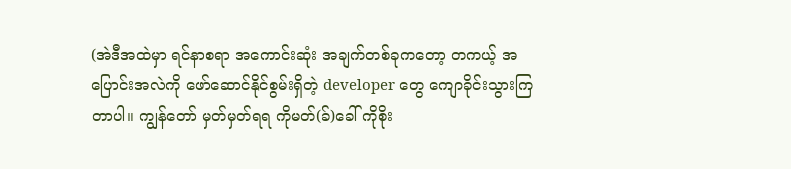(အဲဒီအထဲမှာ ရင်နာစရာ အကောင်းဆုံး အချက်တစ်ခုကတော့ တကယ့် အပြောင်းအလဲကို ဖော်ဆောင်နိုင်စွမ်းရှိတဲ့ developer တွေ ကျောခိုင်းသွားကြတာပါ။ ကျွန်တော် မှတ်မှတ်ရရ ကိုမတ်(ခ်)ခေါ် ကိုစိုး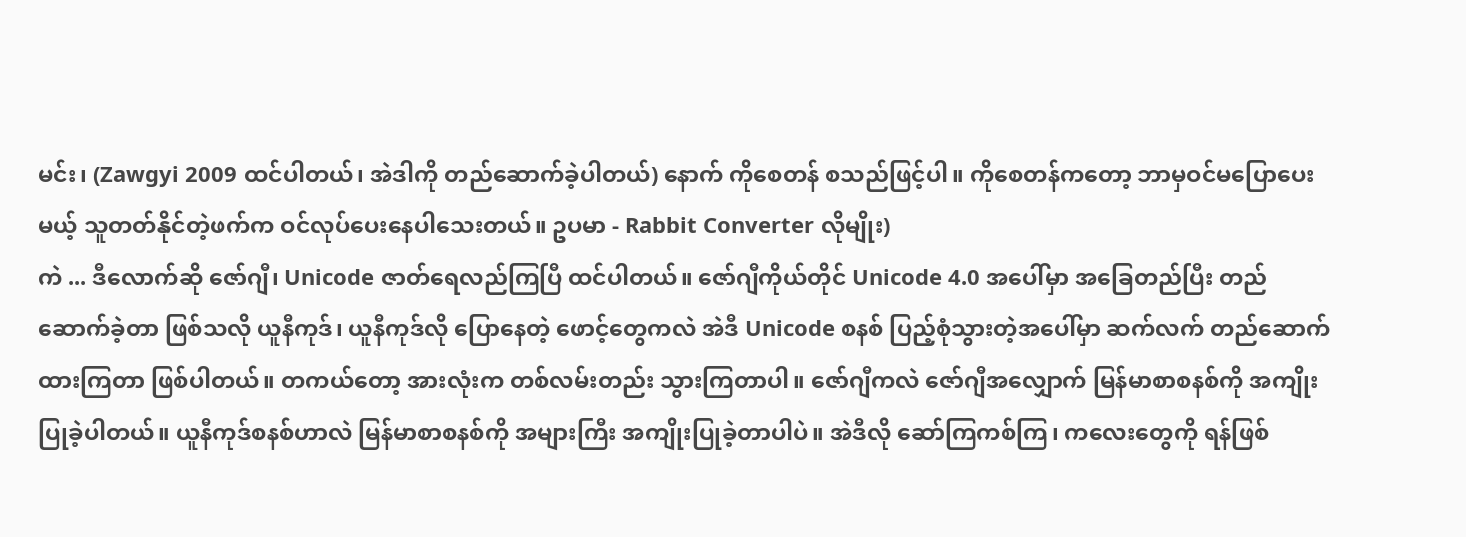မင်း၊ (Zawgyi 2009 ထင်ပါတယ်၊ အဲဒါကို တည်ဆောက်ခဲ့ပါတယ်) နောက် ကိုစေတန် စသည်ဖြင့်ပါ။ ကိုစေတန်ကတော့ ဘာမှဝင်မပြောပေးမယ့် သူတတ်နိုင်တဲ့ဖက်က ဝင်လုပ်ပေးနေပါသေးတယ်။ ဥပမာ - Rabbit Converter လိုမျိုး)
ကဲ ... ဒီလောက်ဆို ဇော်ဂျီ၊ Unicode ဇာတ်ရေလည်ကြပြီ ထင်ပါတယ်။ ဇော်ဂျီကိုယ်တိုင် Unicode 4.0 အပေါ်မှာ အခြေတည်ပြီး တည်ဆောက်ခဲ့တာ ဖြစ်သလို ယူနီကုဒ်၊ ယူနီကုဒ်လို ပြောနေတဲ့ ဖောင့်တွေကလဲ အဲဒီ Unicode စနစ် ပြည့်စုံသွားတဲ့အပေါ်မှာ ဆက်လက် တည်ဆောက်ထားကြတာ ဖြစ်ပါတယ်။ တကယ်တော့ အားလုံးက တစ်လမ်းတည်း သွားကြတာပါ။ ဇော်ဂျီကလဲ ဇော်ဂျီအလျှောက် မြန်မာစာစနစ်ကို အကျိုးပြုခဲ့ပါတယ်။ ယူနီကုဒ်စနစ်ဟာလဲ မြန်မာစာစနစ်ကို အများကြီး အကျိုးပြုခဲ့တာပါပဲ။ အဲဒီလို ဆော်ကြကစ်ကြ၊ ကလေးတွေကို ရန်ဖြစ်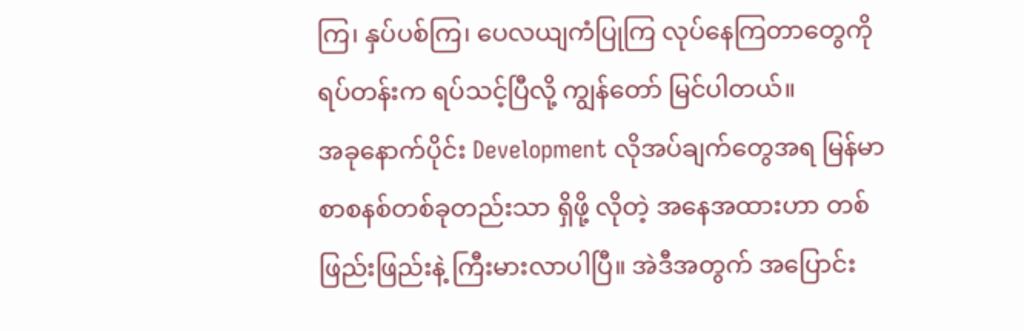ကြ၊ နှပ်ပစ်ကြ၊ ပေလယျကံပြုကြ လုပ်နေကြတာတွေကို ရပ်တန်းက ရပ်သင့်ပြီလို့ ကျွန်တော် မြင်ပါတယ်။
အခုနောက်ပိုင်း Development လိုအပ်ချက်တွေအရ မြန်မာစာစနစ်တစ်ခုတည်းသာ ရှိဖို့ လိုတဲ့ အနေအထားဟာ တစ်ဖြည်းဖြည်းနဲ့ ကြီးမားလာပါပြီ။ အဲဒီအတွက် အပြောင်း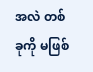အလဲ တစ်ခုကို မဖြစ်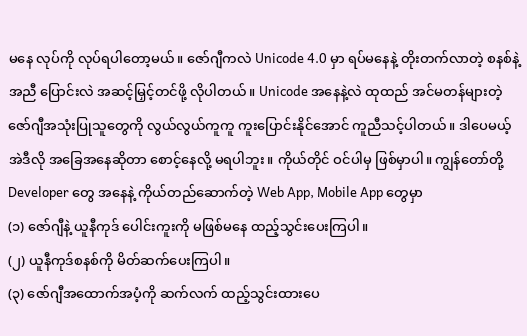မနေ လုပ်ကို လုပ်ရပါတော့မယ်။ ဇော်ဂျီကလဲ Unicode 4.0 မှာ ရပ်မနေနဲ့ တိုးတက်လာတဲ့ စနစ်နဲ့ အညီ ပြောင်းလဲ အဆင့်မြှင့်တင်ဖို့ လိုပါတယ်။ Unicode အနေနဲ့လဲ ထုထည် အင်မတန်များတဲ့ ဇော်ဂျီအသုံးပြုသူတွေကို လွယ်လွယ်ကူကူ ကူးပြောင်းနိုင်အောင် ကူညီသင့်ပါတယ်။ ဒါပေမယ့် အဲဒီလို အခြေအနေဆိုတာ စောင့်နေလို့ မရပါဘူး။ ကိုယ်တိုင် ဝင်ပါမှ ဖြစ်မှာပါ။ ကျွန်တော်တို့ Developer တွေ အနေနဲ့ ကိုယ်တည်ဆောက်တဲ့ Web App, Mobile App တွေမှာ
(၁) ဇော်ဂျီနဲ့ ယူနီကုဒ် ပေါင်းကူးကို မဖြစ်မနေ ထည့်သွင်းပေးကြပါ။
(၂) ယူနီကုဒ်စနစ်ကို မိတ်ဆက်ပေးကြပါ။
(၃) ဇော်ဂျီအထောက်အပံ့ကို ဆက်လက် ထည့်သွင်းထားပေ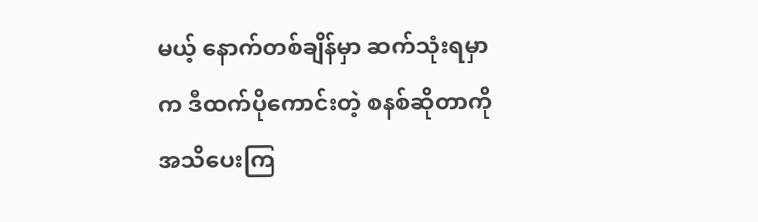မယ့် နောက်တစ်ချိန်မှာ ဆက်သုံးရမှာက ဒီထက်ပိုကောင်းတဲ့ စနစ်ဆိုတာကို အသိပေးကြ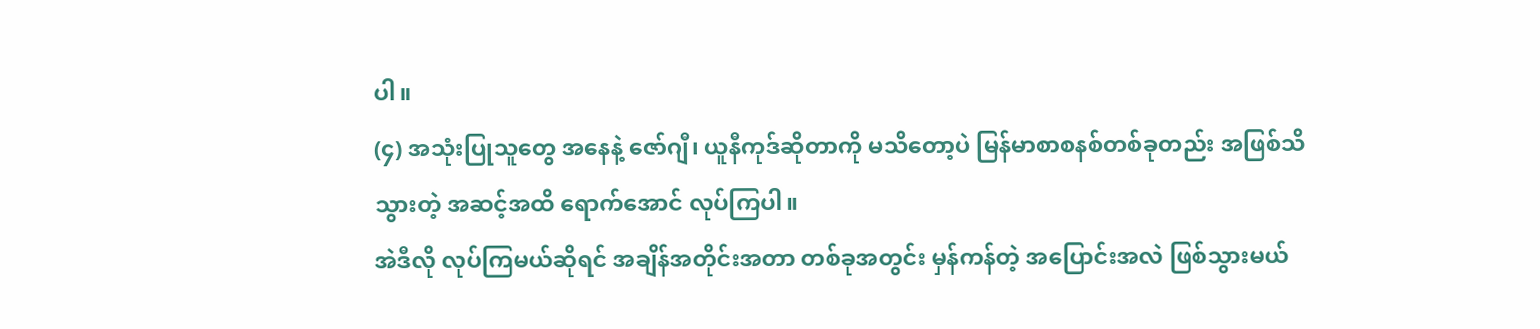ပါ။
(၄) အသုံးပြုသူတွေ အနေနဲ့ ဇော်ဂျီ၊ ယူနီကုဒ်ဆိုတာကို မသိတော့ပဲ မြန်မာစာစနစ်တစ်ခုတည်း အဖြစ်သိသွားတဲ့ အဆင့်အထိ ရောက်အောင် လုပ်ကြပါ။
အဲဒီလို လုပ်ကြမယ်ဆိုရင် အချိန်အတိုင်းအတာ တစ်ခုအတွင်း မှန်ကန်တဲ့ အပြောင်းအလဲ ဖြစ်သွားမယ်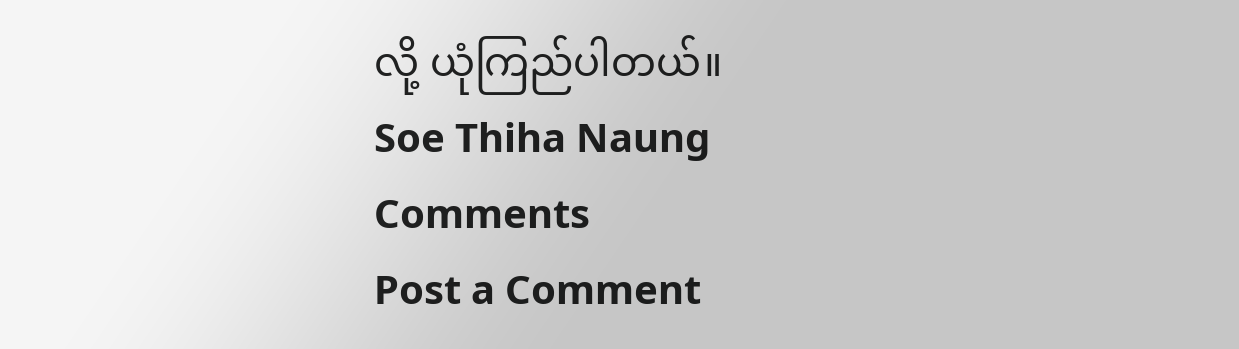လို့ ယုံကြည်ပါတယ်။
Soe Thiha Naung
Comments
Post a Comment